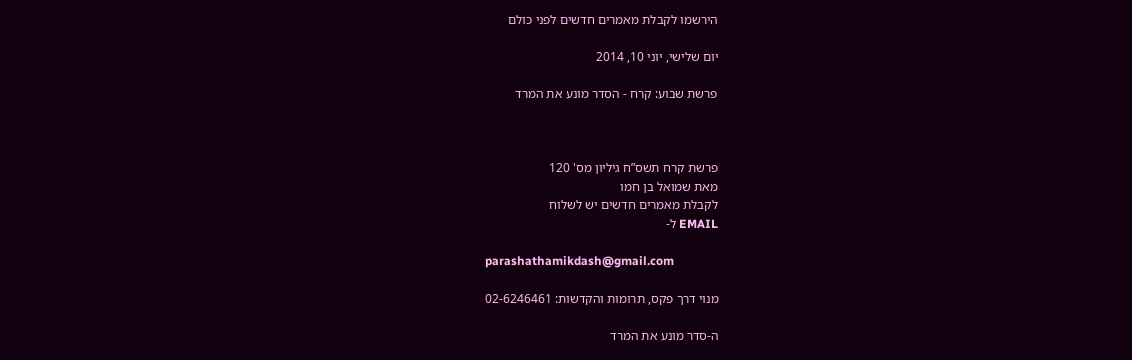הירשמו לקבלת מאמרים חדשים לפני כולם

יום שלישי, יוני 10, 2014

פרשת שבוע: קרח - הסדר מונע את המרד



פרשת קרח תשס”ח גיליון מס' 120
מאת שמואל בן חמו
לקבלת מאמרים חדשים יש לשלוח
EMAIL ל-

parashathamikdash@gmail.com

מנוי דרך פקס, תרומות והקדשות: 02-6246461

ה-סדר מונע את המרד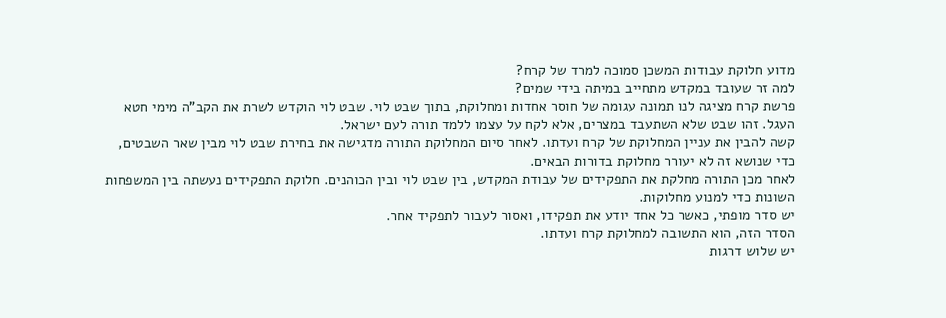מדוע חלוקת עבודות המשכן סמוכה למרד של קרח?
למה זר שעובד במקדש מתחייב במיתה בידי שמים?
פרשת קרח מציגה לנו תמונה עגומה של חוסר אחדות ומחלוקת, בתוך שבט לוי. שבט לוי הוקדש לשרת את הקב"ה מימי חטא העגל. זהו שבט שלא השתעבד במצרים, אלא לקח על עצמו ללמד תורה לעם ישראל.
קשה להבין את עניין המחלוקת של קרח ועדתו. לאחר סיום המחלוקת התורה מדגישה את בחירת שבט לוי מבין שאר השבטים, כדי שנושא זה לא יעורר מחלוקת בדורות הבאים.
לאחר מכן התורה מחלקת את התפקידים של עבודת המקדש, בין שבט לוי ובין הכוהנים. חלוקת התפקידים נעשתה בין המשפחות השונות כדי למנוע מחלוקות.
יש סדר מופתי, כאשר כל אחד יודע את תפקידו, ואסור לעבור לתפקיד אחר.
הסדר הזה, הוא התשובה למחלוקת קרח ועדתו.
יש שלוש דרגות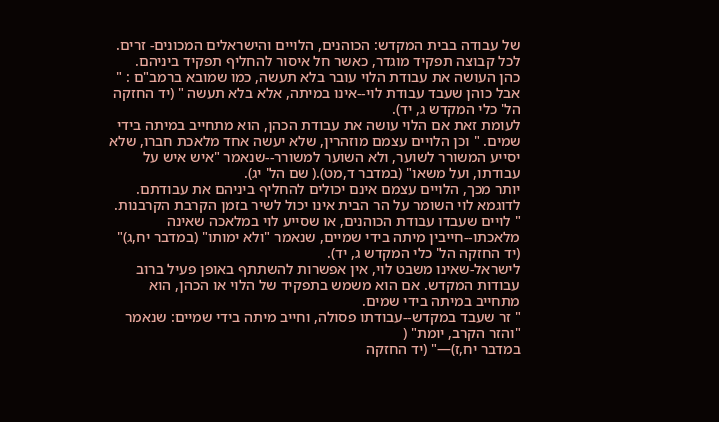של עבודה בבית המקדש: הכוהנים, הלויים והישראלים המכונים- זרים.
לכל קבוצה תפקיד מוגדר, כאשר חל איסור להחליף תפקיד ביניהם.
כהן העושה את עבודת הלוי עובר בלא תעשה, כמו שמובא ברמב"ם : " אבל כוהן שעבד עבודת לוי--אינו במיתה, אלא בלא תעשה " (יד החזקה הל' כלי המקדש ג, יד).
לעומת זאת אם הלוי עושה את עבודת הכהן, הוא מתחייב במיתה בידי שמים. " וכן הלויים עצמם מוזהרין, שלא יעשה אחד מלאכת חברו, שלא יסייע המשורר לשוער, ולא השוער למשורר--שנאמר "איש איש על עבודתו, ועל משאו" (במדבר ד,מט).( שם הל' יג).
יותר מכך, הלויים עצמם אינם יכולים להחליף ביניהם את עבודתם. לדוגמא לוי השומר על הר הבית אינו יכול לשיר בזמן הקרבת הקרבנות.
" לויים שעבדו עבודת הכוהנים, או שסייע לוי במלאכה שאינה מלאכתו--חייבין מיתה בידי שמיים, שנאמר "ולא ימותו" (במדבר יח,ג)" (יד החזקה הל' כלי המקדש ג, יד).
לישראל-שאינו משבט לוי, אין אפשרות להשתתף באופן פעיל ברוב עבודות המקדש. אם הוא משמש בתפקיד של הלוי או הכהן, הוא מתחייב במיתה בידי שמים.
" זר שעבד במקדש--עבודתו פסולה, וחייב מיתה בידי שמיים: שנאמר "והזר הקרב, יומת" (
במדבר יח,ז)—" (יד החזקה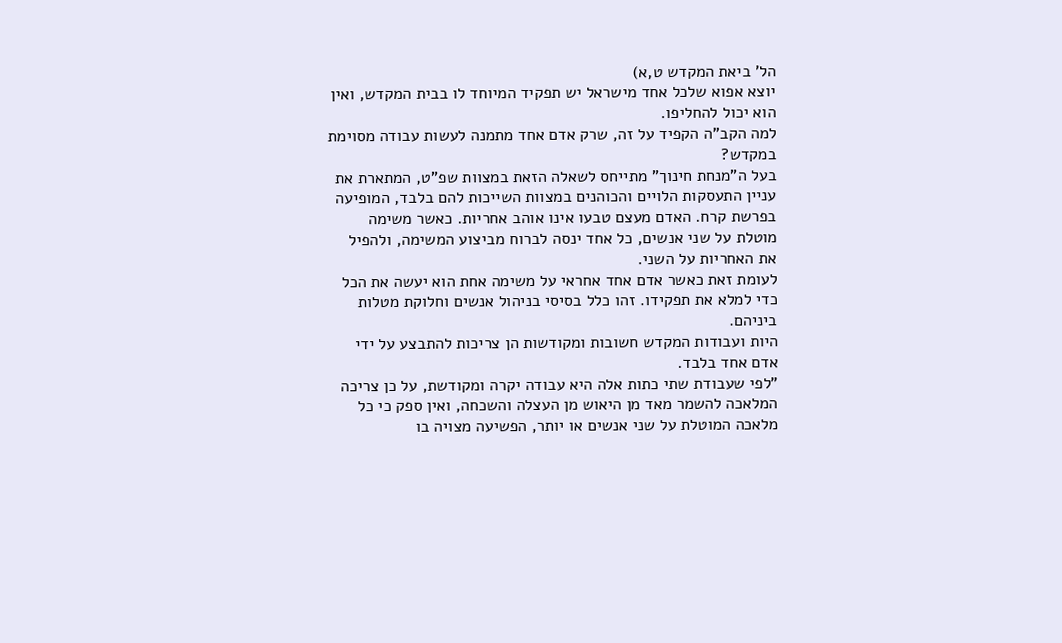הל' ביאת המקדש ט,א)
יוצא אפוא שלכל אחד מישראל יש תפקיד המיוחד לו בבית המקדש, ואין הוא יכול להחליפו.
למה הקב"ה הקפיד על זה, שרק אדם אחד מתמנה לעשות עבודה מסוימת במקדש?
בעל ה"מנחת חינוך" מתייחס לשאלה הזאת במצוות שפ"ט, המתארת את עניין התעסקות הלויים והכוהנים במצוות השייכות להם בלבד, המופיעה בפרשת קרח. האדם מעצם טבעו אינו אוהב אחריות. כאשר משימה מוטלת על שני אנשים, כל אחד ינסה לברוח מביצוע המשימה, ולהפיל את האחריות על השני.
לעומת זאת כאשר אדם אחד אחראי על משימה אחת הוא יעשה את הכל כדי למלא את תפקידו. זהו כלל בסיסי בניהול אנשים וחלוקת מטלות ביניהם.
היות ועבודות המקדש חשובות ומקודשות הן צריכות להתבצע על ידי אדם אחד בלבד.
"לפי שעבודת שתי כתות אלה היא עבודה יקרה ומקודשת, על כן צריכה המלאכה להשמר מאד מן היאוש מן העצלה והשכחה, ואין ספק כי כל מלאכה המוטלת על שני אנשים או יותר, הפשיעה מצויה בו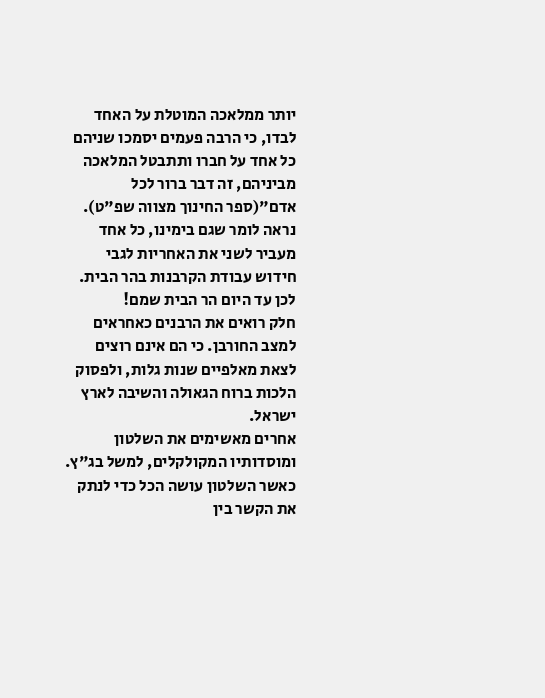יותר ממלאכה המוטלת על האחד לבדו, כי הרבה פעמים יסמכו שניהם כל אחד על חברו ותתבטל המלאכה מביניהם, זה דבר ברור לכל אדם"(ספר החינוך מצווה שפ"ט).
נראה לומר שגם בימינו, כל אחד מעביר לשני את האחריות לגבי חידוש עבודת הקרבנות בהר הבית.
לכן עד היום הר הבית שמם!
חלק רואים את הרבנים כאחראים למצב החורבן. כי הם אינם רוצים לצאת מאלפיים שנות גלות, ולפסוק הלכות ברוח הגאולה והשיבה לארץ ישראל.
אחרים מאשימים את השלטון ומוסדותיו המקולקלים, למשל בג"ץ. כאשר השלטון עושה הכל כדי לנתק את הקשר בין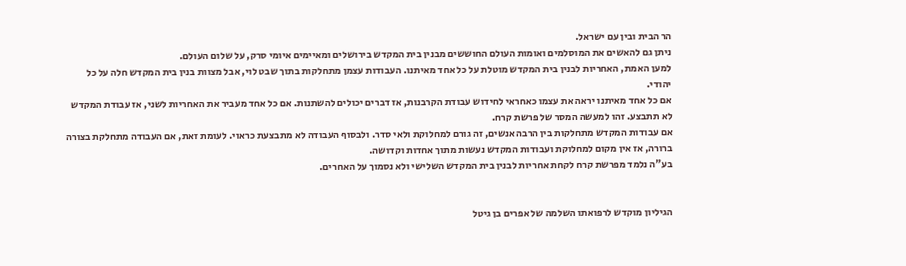הר הבית ובין עם ישראל.
ניתן גם להאשים את המוסלמים ואומות העולם החוששים מבנין בית המקדש בירושלים ומאיימים איומי סרק, על שלום העולם.
למען האמת, האחריות לבנין בית המקדש מוטלת על כל אחד מאיתנו. העבודות עצמן מתחלקות בתוך שבט לוי, אבל מצוות בנין בית המקדש חלה על כל יהודי.
אם כל אחד מאיתנו יראה את עצמו כאחראי לחידוש עבודת הקרבנות, אז דברים יכולים להשתנות. אם כל אחד מעביר את האחריות לשני, אז עבודת המקדש לא תתבצע. זהו למעשה המסר של פרשת קרח.
אם עבודות המקדש מתחלקות בין הרבה אנשים, זה גורם למחלוקת ולאי סדר. ולבסוף העבודה לא מתבצעת כראוי. לעומת זאת, אם העבודה מתחלקת בצורה ברורה, אז אין מקום למחלוקת ועבודות המקדש נעשות מתוך אחדות וקדושה.
בע"ה נלמד מפרשת קרח לקחת אחריות לבנין בית המקדש השלישי ולא נסמוך על האחרים.


הגיליון מוקדש לרפואתו השלמה של אפרים בן גיטל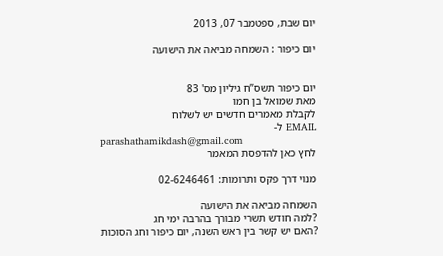יום שבת, ספטמבר 07, 2013

יום כיפור : השמחה מביאה את הישועה


יום כיפור תשס”ח גיליון מס' 83
מאת שמואל בן חמו
לקבלת מאמרים חדשים יש לשלוח
EMAIL ל-
parashathamikdash@gmail.com
לחץ כאן להדפסת המאמר

מנוי דרך פקס ותרומות: 02-6246461

השמחה מביאה את הישועה
?למה חודש תשרי מבורך בהרבה ימי חג
?האם יש קשר בין ראש השנה, יום כיפור וחג הסוכות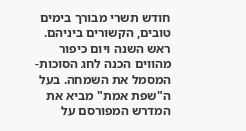חודש תשרי מבורך בימים טובים, הקשורים ביניהם. ראש השנה ויום כיפור מהווים הכנה לחג הסוכות-המסמל את השמחה. בעל ה"שפת אמת" מביא את המדרש המפורסם על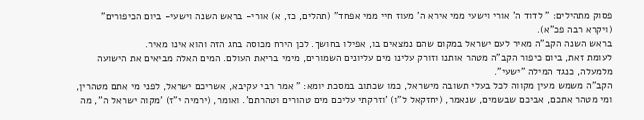פסוק מתהילים: " לדוד ה' אורי וישעי ממי אירא ה' מעוז חיי ממי אפחד" (תהלים, כז, א) אורי- בראש השנה וישעי- ביום הכיפורים" (ויקרא רבה פכ"א).
בראש השנה הקב"ה מאיר לעם ישראל במקום שהם נמצאים בו, אפילו בחושך. לכן הירח מכוסה בחג הזה והוא אינו מאיר.
לעומת זאת, ביום כיפור הקב"ה מטהר אותנו וזורק עלינו מים עליונים השמורים, מימי בריאת העולם. המים האלה מביאים את הישועה מלמעלה, כנגד המילה "ישעי".
הקב"ה משמש מעין מקווה לכל בעלי תשובה מישראל, כמו שכתוב במסכת יומא: " אמר רבי עקיבא, אשריכם ישראל, לפני מי אתם מטהרין, ומי מטהר אתכם, אביכם שבשמים, שנאמר, (יחזקאל ל"ו) 'וזרקתי עליכם מים טהורים וטהרתם'. ואומר, (ירמיה י"ז) 'מקוה ישראל ה'', מה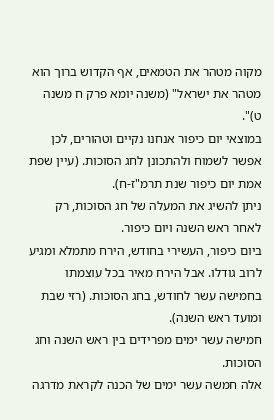מקוה מטהר את הטמאים, אף הקדוש ברוך הוא מטהר את ישראל" (משנה יומא פרק ח משנה ט)".
במוצאי יום כיפור אנחנו נקיים וטהורים, לכן אפשר לשמוח ולהתכונן לחג הסוכות. (עיין שפת אמת יום כיפור שנת תרמ"ז-ח).
ניתן להשיג את המעלה של חג הסוכות, רק לאחר ראש השנה ויום כיפור.
ביום כיפור, העשירי בחודש, הירח מתמלא ומגיע לרוב גודלו. אבל הירח מאיר בכל עוצמתו בחמישה עשר לחודש, בחג הסוכות. (רזי שבת ומועד ראש השנה).
חמישה עשר ימים מפרידים בין ראש השנה וחג הסוכות.
אלה חמשה עשר ימים של הכנה לקראת מדרגה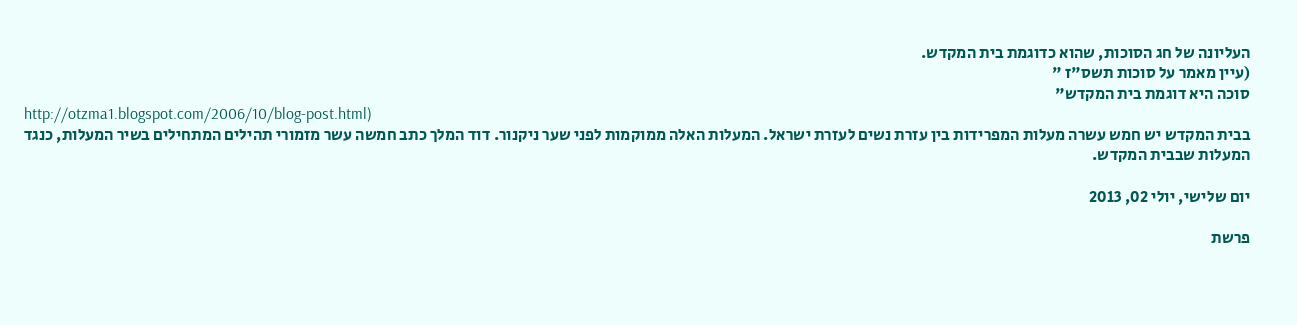העליונה של חג הסוכות, שהוא כדוגמת בית המקדש.
(עיין מאמר על סוכות תשס"ז "
סוכה היא דוגמת בית המקדש"
http://otzma1.blogspot.com/2006/10/blog-post.html)
בבית המקדש יש חמש עשרה מעלות המפרידות בין עזרת נשים לעזרת ישראל. המעלות האלה ממוקמות לפני שער ניקנור. דוד המלך כתב חמשה עשר מזמורי תהילים המתחילים בשיר המעלות, כנגד המעלות שבבית המקדש.

יום שלישי, יולי 02, 2013

פרשת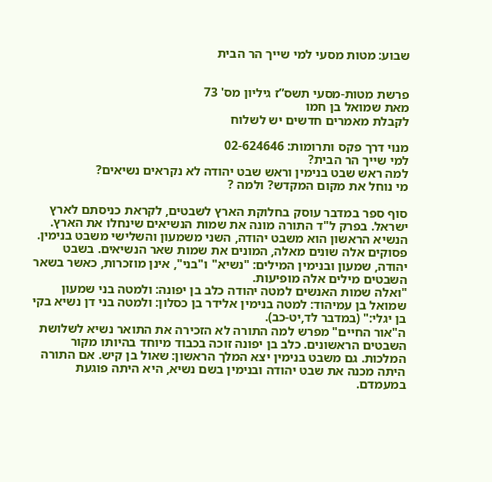שבוע: מטות מסעי למי שייך הר הבית


פרשת מטות-מסעי תשס”ז גיליון מס' 73
מאת שמואל בן חמו
לקבלת מאמרים חדשים יש לשלוח

מנוי דרך פקס ותרומות: 02-624646
למי שייך הר הבית?
למה ראש שבט בנימין וראש שבט יהודה לא נקראים נשיאים?
מי נוחל את מקום המקדש? ולמה ?

סוף ספר במדבר עוסק בחלוקת הארץ לשבטים, לקראת כניסתם לארץ ישראל. בפרק ל"ד התורה מונה את שמות הנשיאים שינחלו את הארץ. הנשיא הראשון הוא משבט יהודה, השני משמעון והשלישי משבט בנימין.
פסוקים אלה שונים מאלה, המונים את שמות שאר הנשיאים. בשבט יהודה, שמעון ובנימין המילים: "נשיא" ו"בני", אינן מוזכרות, כאשר בשאר השבטים מילים אלה מופיעות.
"ואלה שמות האנשים למטה יהודה כלב בן יפונה: ולמטה בני שמעון שמואל בן עמיהוד: למטה בנימין אלידר בן כסלון: ולמטה בני דן נשיא בקי בן יגלי:" (במדבר לד,יט-כב).
ה"אור החיים" מפרש למה התורה לא הזכירה את התואר נשיא לשלושת השבטים הראשונים. כלב בן יפונה זוכה בכבוד מיוחד בהיותו מקור המלכות. גם משבט בנימין יצא המלך הראשון: שאול בן קיש. אם התורה היתה מכנה את שבט יהודה ובנימין בשם נשיא, היא היתה פוגעת במעמדם.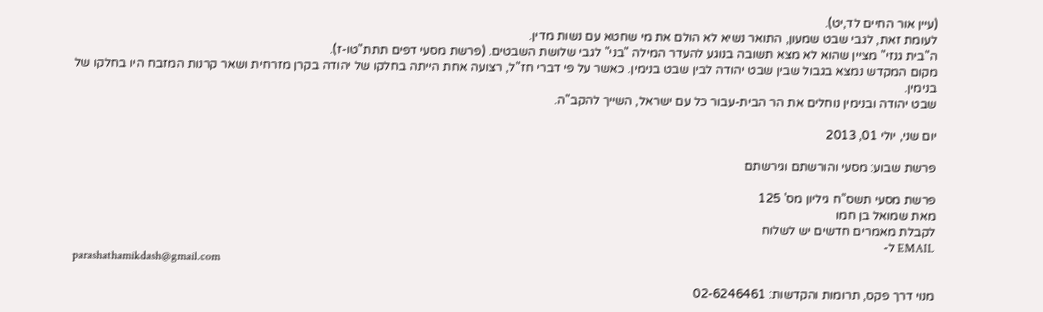(עיין אור החיים לד,יט).
לעומת זאת, לגבי שבט שמעון, התואר נשיא לא הולם את מי שחטא עם נשות מדין.
ה"בית גנזי" מציין שהוא לא מצא תשובה בנוגע להעדר המילה "בני" לגבי שלושת השבטים. (פרשת מסעי דפים תתת"טו-ז).
מקום המקדש נמצא בגבול שבין שבט יהודה לבין שבט בנימין. כאשר על פי דברי חז"ל, רצועה אחת הייתה בחלקו של יהודה בקרן מזרחית ושאר קרנות המזבח היו בחלקו של בנימין.
שבט יהודה ובנימין נוחלים את הר הבית-עבור כל עם ישראל, השייך להקב"ה.

יום שני, יולי 01, 2013

פרשת שבוע: מסעי והורשתם וגירשתם

פרשת מסעי תשס”ח גיליון מס' 125
מאת שמואל בן חמו
לקבלת מאמרים חדשים יש לשלוח
EMAIL ל-
parashathamikdash@gmail.com

מנוי דרך פקס, תרומות והקדשות: 02-6246461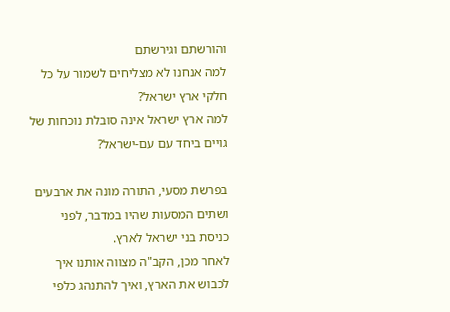והורשתם וגירשתם
למה אנחנו לא מצליחים לשמור על כל חלקי ארץ ישראל?
למה ארץ ישראל אינה סובלת נוכחות של גויים ביחד עם עם-ישראל?

בפרשת מסעי, התורה מונה את ארבעים ושתים המסעות שהיו במדבר, לפני כניסת בני ישראל לארץ.
לאחר מכן, הקב"ה מצווה אותנו איך לכבוש את הארץ, ואיך להתנהג כלפי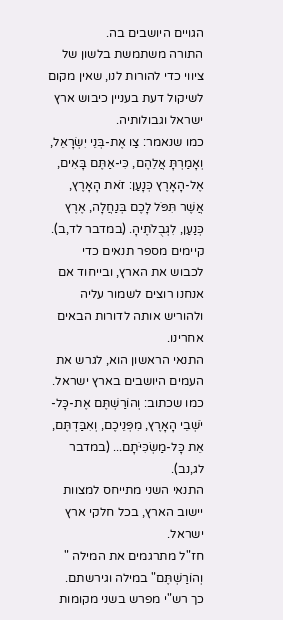הגויים היושבים בה.
התורה משתמשת בלשון של ציווי כדי להורות לנו, שאין מקום לשיקול דעת בעניין כיבוש ארץ ישראל וגבולותיה.
כמו שנאמר: צַו אֶת-בְּנֵי יִשְׂרָאֵל, וְאָמַרְתָּ אֲלֵהֶם, כִּי-אַתֶּם בָּאִים, אֶל-הָאָרֶץ כְּנָעַן: זֹאת הָאָרֶץ, אֲשֶׁר תִּפֹּל לָכֶם בְּנַחֲלָה, אֶרֶץ כְּנַעַן, לִגְבֻלֹתֶיהָ. (במדבר לד,ב).
קיימים מספר תנאים כדי לכבוש את הארץ, ובייחוד אם אנחנו רוצים לשמור עליה ולהוריש אותה לדורות הבאים אחרינו.
התנאי הראשון הוא, לגרש את העמים היושבים בארץ ישראל. כמו שכתוב: וְהוֹרַשְׁתֶּם אֶת-כָּל-יֹשְׁבֵי הָאָרֶץ, מִפְּנֵיכֶם, וְאִבַּדְתֶּם, אֵת כָּל-מַשְׂכִּיֹּתָם... (במדבר לג,נב).
התנאי השני מתייחס למצוות יישוב הארץ, בכל חלקי ארץ ישראל.
חז"ל מתרגמים את המילה " וְהוֹרַשְׁתֶּם" במילה וגירשתם.
כך רש"י מפרש בשני מקומות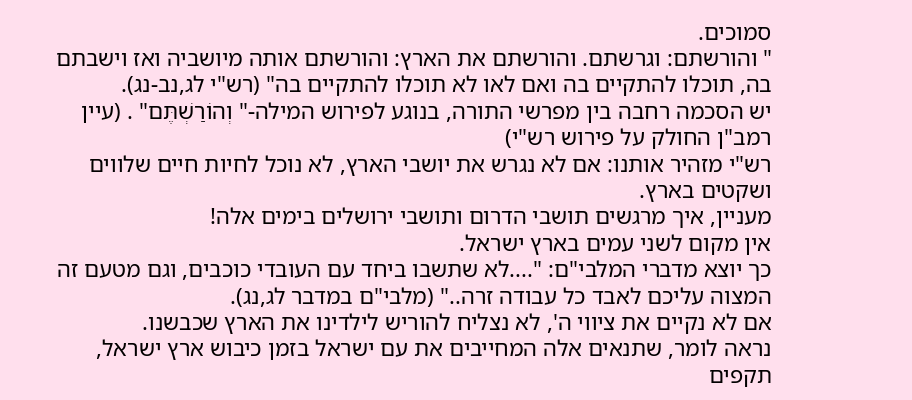סמוכים.
" והורשתם: וגרשתם. והורשתם את הארץ: והורשתם אותה מיושביה ואז וישבתם בה, תוכלו להתקיים בה ואם לאו לא תוכלו להתקיים בה" (רש"י לג,נב-נג).
יש הסכמה רחבה בין מפרשי התורה, בנוגע לפירוש המילה-" וְהוֹרַשְׁתֶּם" . (עיין רמב"ן החולק על פירוש רש"י)
רש"י מזהיר אותנו: אם לא נגרש את יושבי הארץ, לא נוכל לחיות חיים שלווים ושקטים בארץ.
מעניין, איך מרגשים תושבי הדרום ותושבי ירושלים בימים אלה!
אין מקום לשני עמים בארץ ישראל.
כך יוצא מדברי המלבי"ם: "....לא שתשבו ביחד עם העובדי כוכבים, וגם מטעם זה המצוה עליכם לאבד כל עבודה זרה.." (מלבי"ם במדבר לג,נג).
אם לא נקיים את ציווי ה', לא נצליח להוריש לילדינו את הארץ שכבשנו.
נראה לומר, שתנאים אלה המחייבים את עם ישראל בזמן כיבוש ארץ ישראל, תקפים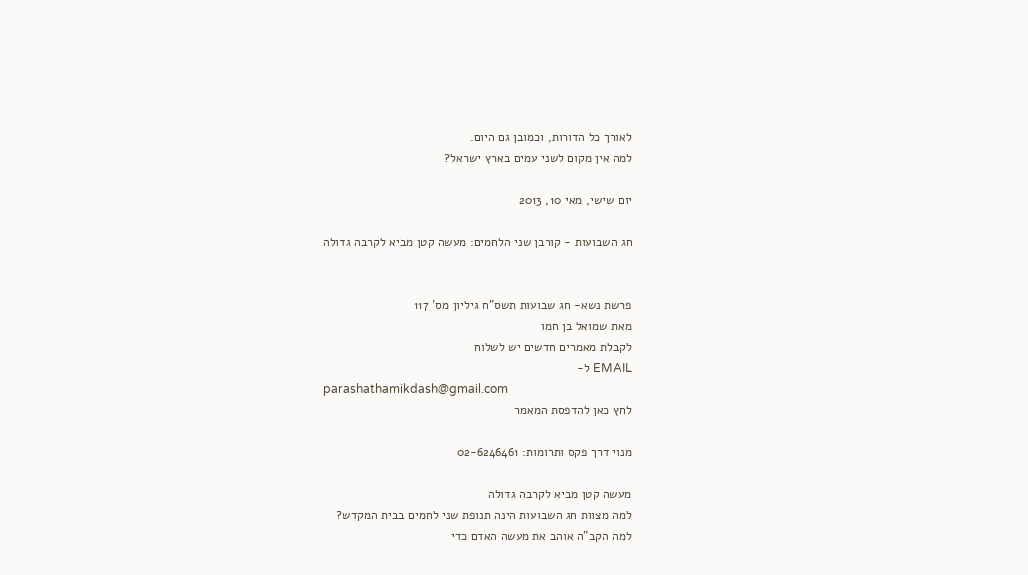לאורך כל הדורות, וכמובן גם היום.
למה אין מקום לשני עמים בארץ ישראל?

יום שישי, מאי 10, 2013

חג השבועות - קורבן שני הלחמים: מעשה קטן מביא לקרבה גדולה


פרשת נשא- חג שבועות תשס”ח גיליון מס' 117
מאת שמואל בן חמו
לקבלת מאמרים חדשים יש לשלוח
EMAIL ל-
parashathamikdash@gmail.com
לחץ כאן להדפסת המאמר

מנוי דרך פקס ותרומות: 02-6246461

מעשה קטן מביא לקרבה גדולה
למה מצוות חג השבועות הינה תנופת שני לחמים בבית המקדש?
למה הקב"ה אוהב את מעשה האדם כדי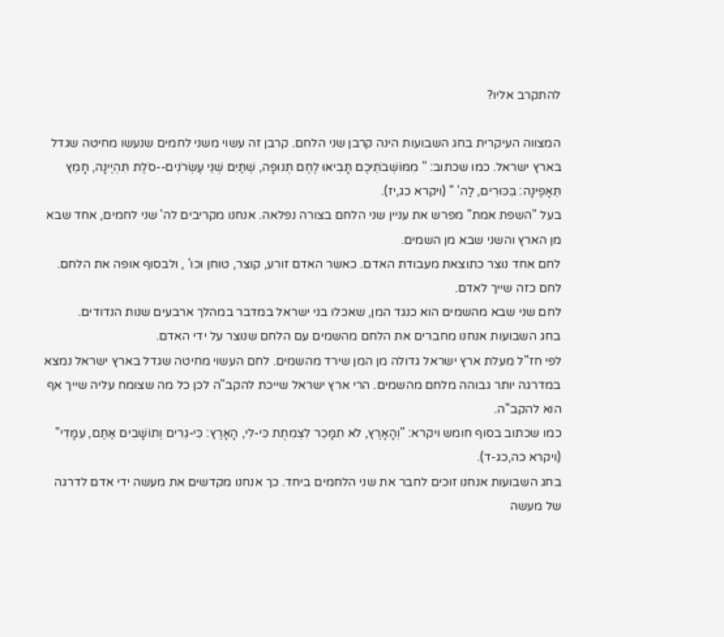להתקרב אליו?

המצווה העיקרית בחג השבועות הינה קרבן שני הלחם. קרבן זה עשוי משני לחמים שנעשו מחיטה שגדל בארץ ישראל. כמו שכתוב: " מִמּוֹשְׁבֹתֵיכֶם תָּבִיאּוּ לֶחֶם תְּנוּפָה, שְׁתַּיִם שְׁנֵי עֶשְׂרֹנִים--סֹלֶת תִּהְיֶינָה, חָמֵץ תֵּאָפֶינָה: בִּכּוּרִים, לַה' " (ויקרא כג,יז).
בעל "השפת אמת" מפרש את עניין שני הלחם בצורה נפלאה. אנחנו מקריבים לה' שני לחמים, אחד שבא מן הארץ והשני שבא מן השמים.
לחם אחד נוצר כתוצאת מעבודת האדם. כאשר האדם זורע, קוצר, טוחן וכו' , ולבסוף אופה את הלחם. לחם כזה שייך לאדם.
לחם שני שבא מהשמים הוא כנגד המן, שאכלו בני ישראל במדבר במהלך ארבעים שנות הנדודים.
בחג השבועות אנחנו מחברים את הלחם מהשמים עם הלחם שנוצר על ידי האדם.
לפי חז"ל מעלת ארץ ישראל גדולה מן המן שירד מהשמים. לחם העשוי מחיטה שגדל בארץ ישראל נמצא במדרגה יותר גבוהה מלחם מהשמים. הרי ארץ ישראל שייכת להקב"ה לכן כל מה שצומח עליה שייך אף הוא להקב"ה.
כמו שכתוב בסוף חומש ויקרא: "וְהָאָרֶץ, לֹא תִמָּכֵר לִצְמִתֻת כִּי-לִי, הָאָרֶץ: כִּי-גֵרִים וְתוֹשָׁבִים אַתֶּם, עִמָּדִי" (ויקרא כה,כג-ד).
בחג השבועות אנחנו זוכים לחבר את שני הלחמים ביחד. כך אנחנו מקדשים את מעשה ידי אדם לדרגה של מעשה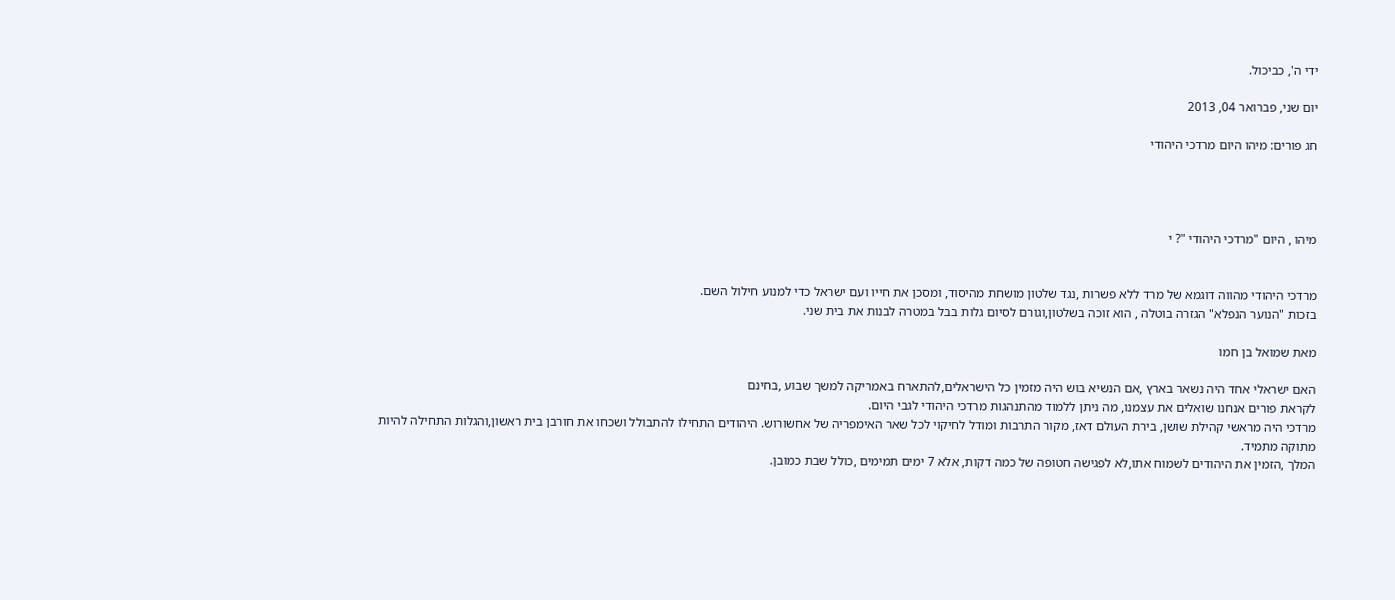ידי ה', כביכול.

יום שני, פברואר 04, 2013

חג פורים: מיהו היום מרדכי היהודי




מיהו , היום "מרדכי היהודי "? י


מרדכי היהודי מהווה דוגמא של מרד ללא פשרות ,נגד שלטון מושחת מהיסוד, ומסכן את חייו ועם ישראל כדי למנוע חילול השם.
בזכות "הנוער הנפלא" הגזרה בוטלה , הוא זוכה בשלטון,וגורם לסיום גלות בבל במטרה לבנות את בית שני.

מאת שמואל בן חמו

האם ישראלי אחד היה נשאר בארץ ,אם הנשיא בוש היה מזמין כל הישראלים,להתארח באמריקה למשך שבוע ,בחינם
לקראת פורים אנחנו שואלים את עצמנו, מה ניתן ללמוד מהתנהגות מרדכי היהודי לגבי היום.
מרדכי היה מראשי קהילת שושן, בירת העולם דאז, מקור התרבות ומודל לחיקוי לכל שאר האימפריה של אחשורוש. היהודים התחילו להתבולל ושכחו את חורבן בית ראשון,והגלות התחילה להיות מתוקה מתמיד.
המלך ,הזמין את היהודים לשמוח אתו,לא לפגישה חטופה של כמה דקות, אלא 7 ימים תמימים ,כולל שבת כמובן.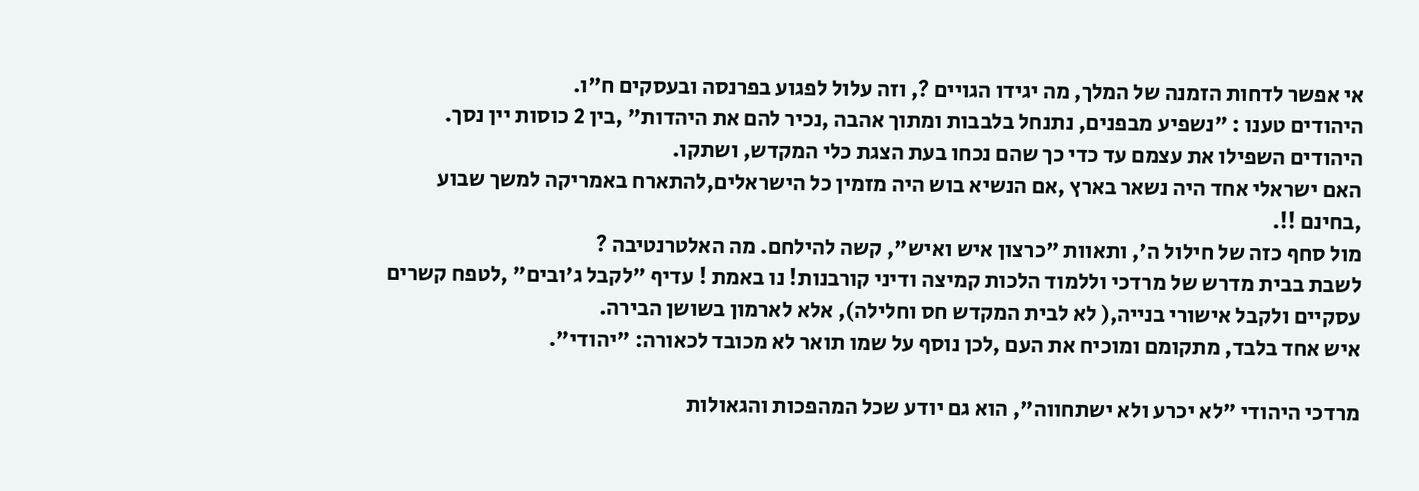אי אפשר לדחות הזמנה של המלך, מה יגידו הגויים ?, וזה עלול לפגוע בפרנסה ובעסקים ח"ו.
היהודים טענו : "נשפיע מבפנים, נתנחל בלבבות ומתוך אהבה ,נכיר להם את היהדות" ,בין 2 כוסות יין נסך. היהודים השפילו את עצמם עד כדי כך שהם נכחו בעת הצגת כלי המקדש, ושתקו.
האם ישראלי אחד היה נשאר בארץ ,אם הנשיא בוש היה מזמין כל הישראלים,להתארח באמריקה למשך שבוע ,בחינם !!.
מול סחף כזה של חילול ה', ותאוות "כרצון איש ואיש", קשה להילחם. מה האלטרנטיבה ?
לשבת בבית מדרש של מרדכי וללמוד הלכות קמיצה ודיני קורבנות! נו באמת ! עדיף "לקבל ג'ובים" ,לטפח קשרים עסקיים ולקבל אישורי בנייה,( לא לבית המקדש חס וחלילה), אלא לארמון בשושן הבירה.
איש אחד בלבד, מתקומם ומוכיח את העם ,לכן נוסף על שמו תואר לא מכובד לכאורה: "יהודי".

מרדכי היהודי "לא יכרע ולא ישתחווה", הוא גם יודע שכל המהפכות והגאולות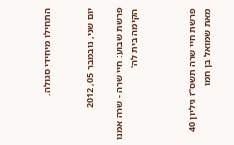התחילו מיחידי סגולה.


יום שני, נובמבר 05, 2012

פרשת שבוע: חיי שרה - שרה אמנו הקימה בית לה'



פרשת חיי שרה תשס”ז גיליון 40
מאת שמואל בן חמו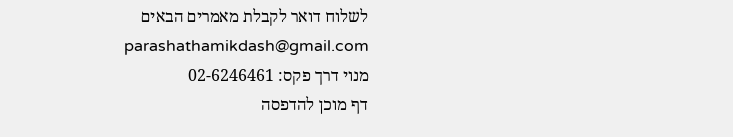לשלוח דואר לקבלת מאמרים הבאים
parashathamikdash@gmail.com
מנוי דרך פקס: 02-6246461
דף מוכן להדפסה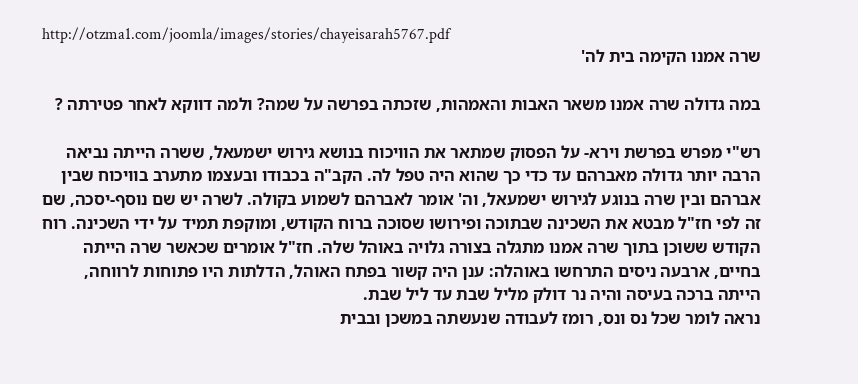http://otzma1.com/joomla/images/stories/chayeisarah5767.pdf
שרה אמנו הקימה בית לה'

במה גדולה שרה אמנו משאר האבות והאמהות, שזכתה בפרשה על שמה? ולמה דווקא לאחר פטירתה ?

רש"י מפרש בפרשת וירא- על הפסוק שמתאר את הוויכוח בנושא גירוש ישמעאל, ששרה הייתה נביאה הרבה יותר גדולה מאברהם עד כדי כך שהוא היה טפל לה. הקב"ה בכבודו ובעצמו מתערב בוויכוח שבין אברהם ובין שרה בנוגע לגירוש ישמעאל, וה' אומר לאברהם לשמוע בקולה. לשרה יש שם נוסף-יסכה, שם זה לפי חז"ל מבטא את השכינה שבתוכה ופירושו שסוכה ברוח הקודש, ומוקפת תמיד על ידי השכינה. רוח הקודש ששוכן בתוך שרה אמנו מתגלה בצורה גלויה באוהל שלה. חז"ל אומרים שכאשר שרה הייתה בחיים, ארבעה ניסים התרחשו באוהלה: ענן היה קשור בפתח האוהל, הדלתות היו פתוחות לרווחה, הייתה ברכה בעיסה והיה נר דולק מליל שבת עד ליל שבת.
נראה לומר שכל נס ונס, רומז לעבודה שנעשתה במשכן ובבית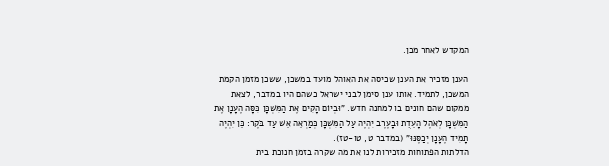המקדש לאחר מכן.

הענן מזכיר את הענן שכיסה את האוהל מועד במשכן, ששכן מזמן הקמת המשכן, לתמיד. אותו ענן סימן לבני ישראל כשהם היו במדבר, לצאת ממקום שהם חונים בו למחנה חדש. "וּבְיוֹם הָקִים אֶת הַמִּשְׁכָּן כִּסָּה הֶעָנָן אֶת הַמִּשְׁכָּן לְאֹהֶל הָעֵדֻת וּבָעֶרֶב יִהְיֶה עַל הַמִּשְׁכָּן כְּמַרְאֵה אֵשׁ עַד בֹּקֶר: כֵּן יִהְיֶה תָמִיד הֶעָנָן יְכַסֶּנּוּ" (במדבר ט, טו-טז).
הדלתות הפתוחות מזכירות לנו את מה שקרה בזמן חנוכת בית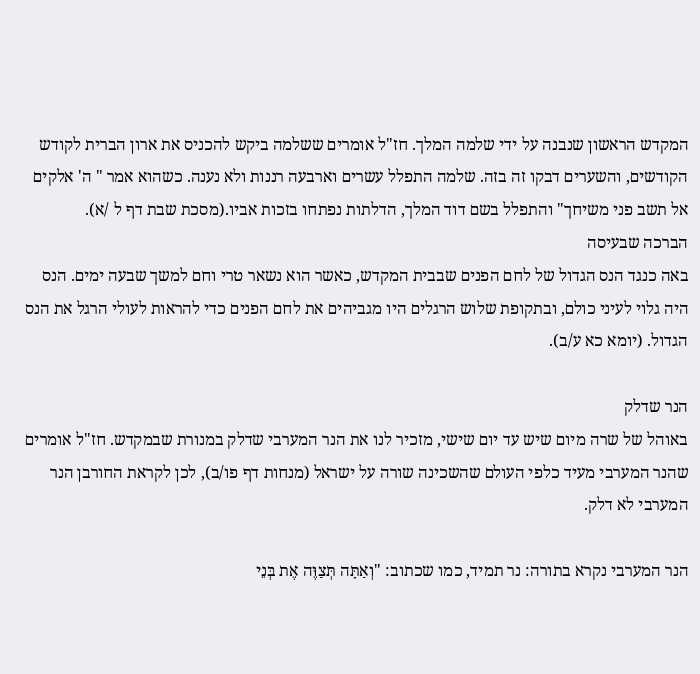המקדש הראשון שנבנה על ידי שלמה המלך. חז"ל אומרים ששלמה ביקש להכניס את ארון הברית לקודש הקודשים, והשערים דבקו זה בזה. שלמה התפלל עשרים וארבעה רננות ולא נענה. כשהוא אמר " ה' אלקים אל תשב פני משיחך" והתפלל בשם דוד המלך, הדלתות נפתחו בזכות אביו.(מסכת שבת דף ל /א).
הברכה שבעיסה
באה כנגד הנס הגדול של לחם הפנים שבבית המקדש, כאשר הוא נשאר טרי וחם למשך שבעה ימים. הנס היה גלוי לעיני כולם, ובתקופת שלוש הרגלים היו מגביהים את לחם הפנים כדי להראות לעולי הרגל את הנס הגדול. (יומא כא ע/ב).

הנר שדלק
באוהל של שרה מיום שיש עד יום שישי, מזכיר לנו את הנר המערבי שדלק במנורת שבמקדש. חז"ל אומרים שהנר המערבי מעיד כלפי העולם שהשכינה שורה על ישראל (מנחות דף פו/ב), לכן לקראת החורבן הנר המערבי לא דלק.

הנר המערבי נקרא בתורה: נר תמיד, כמו שכתוב: "וְאַתָּה תְּצַוֶּה אֶת בְּנֵי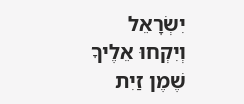יִשְׂרָאֵל
וְיִקְחוּ אֵלֶיךָ שֶׁמֶן זַיִת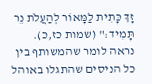זָךְ כָּתִית לַמָּאוֹר לְהַעֲלֹת נֵר תָּמִיד:" (שמות כז,כ).
נראה לומר שהמשותף בין כל הניסים שהתגלו באוהל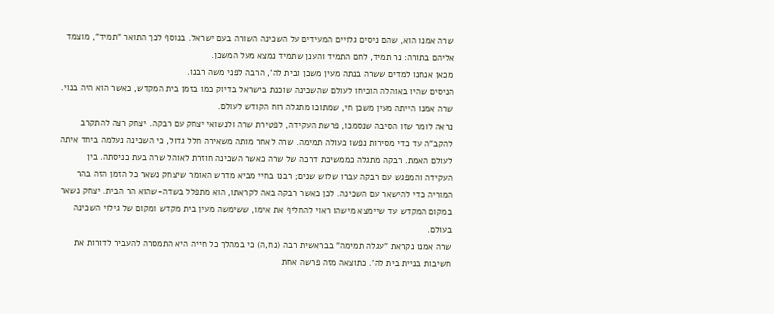שרה אמנו הוא, שהם ניסים גלויים המעידים על השכינה השורה בעם ישראל. בנוסף לכך התואר "תמיד", מוצמד אליהם בתורה: נר תמיד, לחם התמיד והענן שתמיד נמצא מעל המשכן.
מכאן אנחנו למדים ששרה בנתה מעין משכן ובית לה', הרבה לפני משה רבנו.
הניסים שהיו באוהלה הוכיחו לעולם שהשכינה שוכנת בישראל בדיוק כמו בזמן בית המקדש, כאשר הוא היה בנוי.
שרה אמנו הייתה מעין משכן חי, שמתוכו מתגלה רוח הקודש לעולם.
נראה לומר שזו הסיבה שנסמכו, פרשת העקידה, לפטירת שרה ולנשואי יצחק עם רבקה. יצחק רצה להתקרב להקב"ה עד כדי מסירות נפשו כעולה תמימה. שרה לאחר מותה משאירה חלל גדול, כי השכינה נעלמה ביחד איתה לעולם האמת. רבקה מתגלה כממשיכת דרכה של שרה כאשר השכינה חוזרת לאוהל שרה בעת כניסתה. בין העקידה והמפגש עם רבקה עברו שלוש שנים; רבנו בחיי מביא מדרש האומר שיצחק נשאר כל הזמן הזה בהר המוריה כדי להישאר עם השכינה. לכן כאשר רבקה באה לקראתו, הוא מתפלל בשדה-שהוא הר הבית. יצחק נשאר במקום המקדש עד שיימצא מישהו ראוי להחליף את אימו, ששימשה מעין בית מקדש ומקום של גילוי השכינה בעולם.
שרה אמנו נקראת "עגלה תמימה" בבראשית רבה (נח,ה) כי במהלך כל חייה היא התמסרה להעביר לדורות את חשיבות בניית בית לה'. כתוצאה מזה פרשה אחת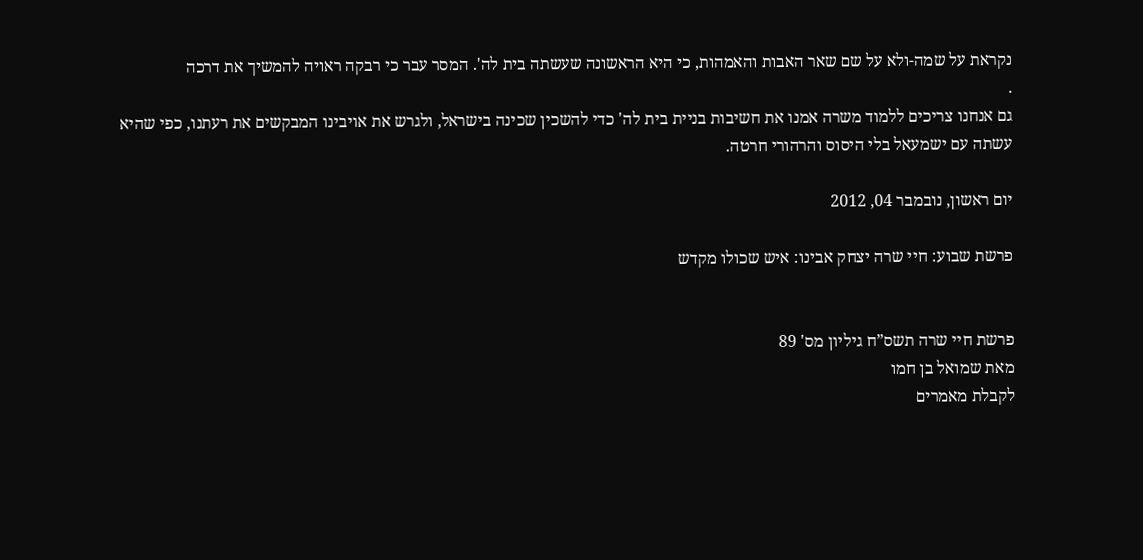נקראת על שמה-ולא על שם שאר האבות והאמהות, כי היא הראשונה שעשתה בית לה'. המסר עבר כי רבקה ראויה להמשיך את דרכה
.
גם אנחנו צריכים ללמוד משרה אמנו את חשיבות בניית בית לה' כדי להשכין שכינה בישראל, ולגרש את אויבינו המבקשים את רעתנו, כפי שהיא עשתה עם ישמעאל בלי היסוס והרהורי חרטה.

יום ראשון, נובמבר 04, 2012

פרשת שבוע: חיי שרה יצחק אבינו: איש שכולו מקדש


פרשת חיי שרה תשס”ח גיליון מס' 89
מאת שמואל בן חמו
לקבלת מאמרים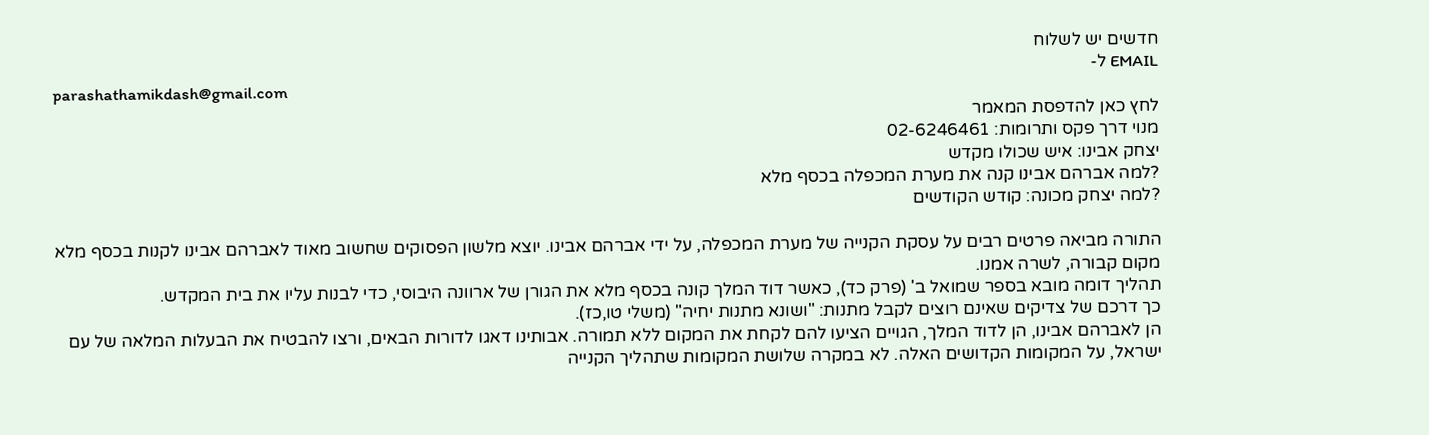חדשים יש לשלוח
EMAIL ל-
parashathamikdash@gmail.com
לחץ כאן להדפסת המאמר
מנוי דרך פקס ותרומות: 02-6246461
יצחק אבינו: איש שכולו מקדש
?למה אברהם אבינו קנה את מערת המכפלה בכסף מלא
?למה יצחק מכונה: קודש הקודשים

התורה מביאה פרטים רבים על עסקת הקנייה של מערת המכפלה, על ידי אברהם אבינו. יוצא מלשון הפסוקים שחשוב מאוד לאברהם אבינו לקנות בכסף מלא מקום קבורה, לשרה אמנו.
תהליך דומה מובא בספר שמואל ב' (פרק כד), כאשר דוד המלך קונה בכסף מלא את הגורן של ארוונה היבוסי, כדי לבנות עליו את בית המקדש.
כך דרכם של צדיקים שאינם רוצים לקבל מתנות: "ושונא מתנות יחיה" (משלי טו,כז).
הן לאברהם אבינו, הן לדוד המלך, הגויים הציעו להם לקחת את המקום ללא תמורה. אבותינו דאגו לדורות הבאים, ורצו להבטיח את הבעלות המלאה של עם ישראל, על המקומות הקדושים האלה. לא במקרה שלושת המקומות שתהליך הקנייה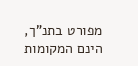מפורט בתנ"ך, הינם המקומות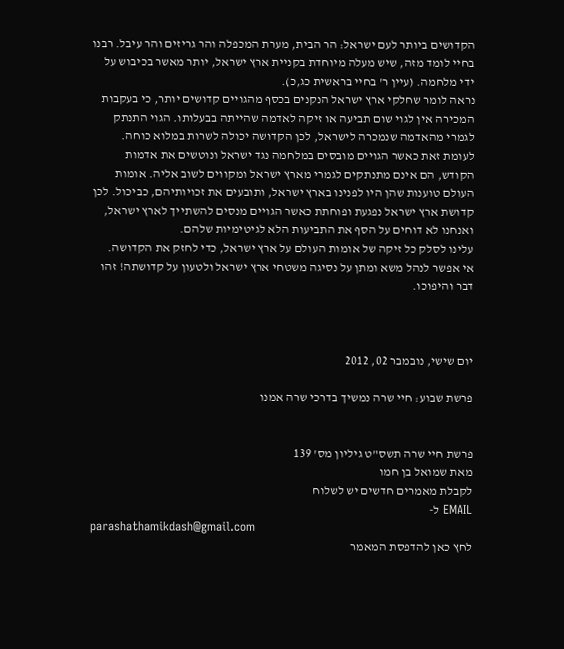הקדושים ביותר לעם ישראל: הר הבית, מערת המכפלה והר גריזים והר עיבל. רבנו בחיי לומד מזה, שיש מעלה מיוחדת בקניית ארץ ישראל, יותר מאשר בכיבוש על ידי מלחמה. (עיין ר' בחיי בראשית כג,כ).
נראה לומר שחלקי ארץ ישראל הנקנים בכסף מהגויים קדושים יותר, כי בעקבות המכירה אין לגוי שום תביעה או זיקה לאדמה שהייתה בבעלותו. הגוי התנתק לגמרי מהאדמה שנמכרה לישראל, לכן הקדושה יכולה לשרות במלוא כוחה. לעומת זאת כאשר הגויים מובסים במלחמה נגד ישראל ונוטשים את אדמות הקודש, הם אינם מתנתקים לגמרי מארץ ישראל ומקווים לשוב אליה. אומות העולם טוענות שהן היו לפנינו בארץ ישראל, ותובעים את זכויותיהם, כביכול. לכן קדושת ארץ ישראל נפגעת ופוחתת כאשר הגויים מנסים להשתייך לארץ ישראל, ואנחנו לא דוחים על הסף את התביעות הלא לגיטימיות שלהם.
עלינו לסלק כל זיקה של אומות העולם על ארץ ישראל, כדי לחזק את הקדושה.
אי אפשר לנהל משא ומתן על נסיגה משטחי ארץ ישראל ולטעון על קדושתה! זהו דבר והיפוכו.



יום שישי, נובמבר 02, 2012

פרשת שבוע: חיי שרה נמשיך בדרכי שרה אמנו


פרשת חיי שרה תשס"ט גיליון מס' 139
מאת שמואל בן חמו
לקבלת מאמרים חדשים יש לשלוח
EMAIL ל-
parashathamikdash@gmail.com
לחץ כאן להדפסת המאמר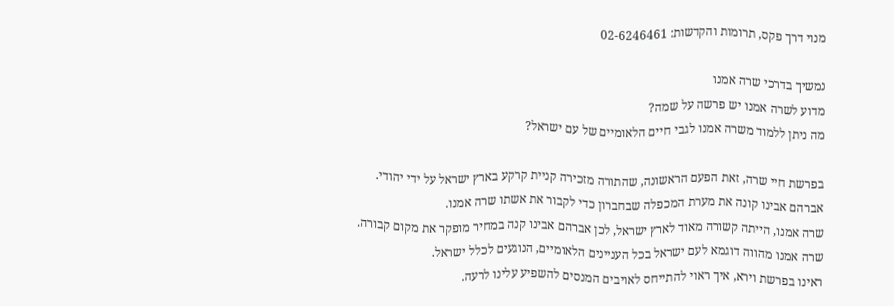מנוי דרך פקס, תרומות והקדשות: 02-6246461

נמשיך בדרכי שרה אמנו
מדוע לשרה אמנו יש פרשה על שמה?
מה ניתן ללמוד משרה אמנו לגבי חיים הלאומיים של עם ישראל?

בפרשת חיי שרה, זאת הפעם הראשונה, שהתורה מזכירה קניית קרקע בארץ ישראל על ידי יהודי.
אברהם אבינו קונה את מערת המכפלה שבחברון כדי לקבור את אשתו שרה אמנו.
שרה אמנו, הייתה קשורה מאוד לארץ ישראל, לכן אברהם אבינו קנה במחיר מופקר את מקום קבורה.
שרה אמנו מהווה דוגמא לעם ישראל בכל העניינים הלאומיים, הנוגעים לכלל ישראל.
ראינו בפרשת וירא, איך ראוי להתייחס לאויבים המנסים להשפיע עלינו לרעה.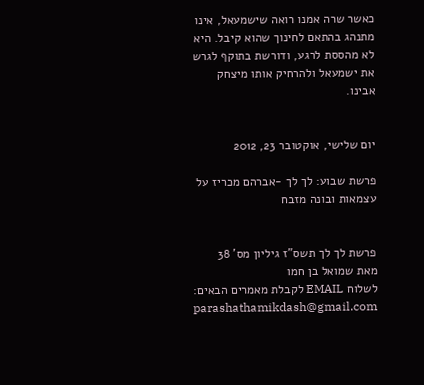כאשר שרה אמנו רואה שישמעאל, אינו מתנהג בהתאם לחינוך שהוא קיבל. היא לא מהססת לרגע, ודורשת בתוקף לגרש את ישמעאל ולהרחיק אותו מיצחק אבינו.


יום שלישי, אוקטובר 23, 2012

פרשת שבוע: לך לך -אברהם מכריז על עצמאות ובונה מזבח


פרשת לך לך תשס”ז גיליון מס' 38
מאת שמואל בן חמו
לשלוח EMAIL לקבלת מאמרים הבאים:
parashathamikdash@gmail.com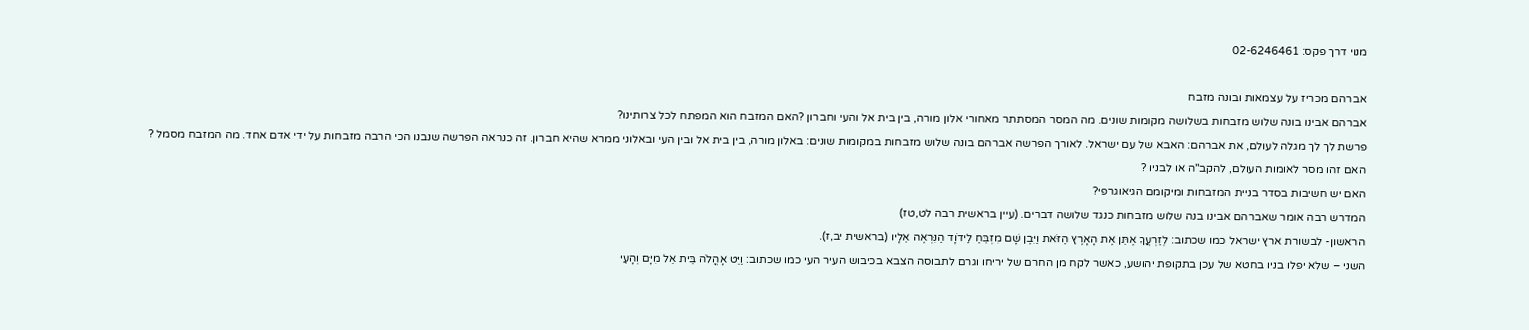מנוי דרך פקס: 02-6246461

אברהם מכריז על עצמאות ובונה מזבח
אברהם אבינו בונה שלוש מזבחות בשלושה מקומות שונים. מה המסר המסתתר מאחורי אלון מורה, בין בית אל והעי וחברון ?האם המזבח הוא המפתח לכל צרותינו?
פרשת לך לך מגלה לעולם, את אברהם: האבא של עם ישראל. לאורך הפרשה אברהם בונה שלוש מזבחות במקומות שונים: באלון מורה, בין בית אל ובין העי ובאלוני ממרא שהיא חברון. זה כנראה הפרשה שנבנו הכי הרבה מזבחות על ידי אדם אחד. מה המזבח מסמל ?
האם זהו מסר לאומות העולם, להקב"ה או לבניו ?
האם יש חשיבות בסדר בניית המזבחות ומיקומם הגיאוגרפי?
המדרש רבה אומר שאברהם אבינו בנה שלוש מזבחות כנגד שלושה דברים. (עיין בראשית רבה לט,טז)
הראשון- לבשורת ארץ ישראל כמו שכתוב: לְזַרְעֲךָ אֶתֵּן אֶת הָאָרֶץ הַזֹּאת וַיִּבֶן שָׁם מִזְבֵּחַ לַידֹוָד הַנִּרְאֶה אֵלָיו (בראשית יב,ז).
השני – שלא יפלו בניו בחטא של עכן בתקופת יהושע, כאשר לקח מן החרם של יריחו וגרם לתבוסה הצבא בכיבוש העיר העי כמו שכתוב: וַיֵּט אָהֳלֹה בֵּית אֵל מִיָּם וְהָעַי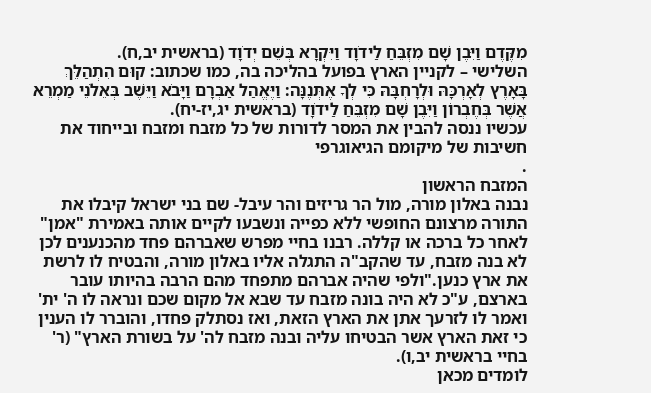מִקֶּדֶם וַיִּבֶן שָׁם מִזְבֵּחַ לַידֹוָד וַיִּקְרָא בְּשֵׁם יְדֹוָד (בראשית יב,ח).
השלישי – לקניין הארץ בפועל בהליכה בה, כמו שכתוב: קוּם הִתְהַלֵּךְ בָּאָרֶץ לְאָרְכָּהּ וּלְרָחְבָּהּ כִּי לְךָ אֶתְּנֶנָּה: וַיֶּאֱהַל אַבְרָם וַיָּבֹא וַיֵּשֶׁב בְּאֵלֹנֵי מַמְרֵא אֲשֶׁר בְּחֶבְרוֹן וַיִּבֶן שָׁם מִזְבֵּחַ לַידֹוָד (בראשית יג,יז-יח).
עכשיו ננסה להבין את המסר לדורות של כל מזבח ומזבח ובייחוד את חשיבות של מיקומם הגיאוגרפי
.
המזבח הראשון
נבנה באלון מורה, מול הר גריזים והר עיבל- שם בני ישראל קיבלו את התורה מרצונם החופשי ללא כפייה ונשבעו לקיים אותה באמירת "אמן" לאחר כל ברכה או קללה. רבנו בחיי מפרש שאברהם פחד מהכנענים לכן לא בנה מזבח, עד שהקב"ה התגלה אליו באלון מורה, והבטיח לו לרשת את ארץ כנען."ולפי שהיה אברהם מתפחד מהם הרבה בהיותו עובר בארצם, ע"כ לא היה בונה מזבח עד שבא אל מקום שכם ונראה לו ה' ית' ואמר לו לזרעך אתן את הארץ הזאת, ואז נסתלק פחדו, והוברר לו הענין כי זאת הארץ אשר הבטיחו עליה ובנה מזבח לה' על בשורת הארץ" (ר' בחיי בראשית יב,ו).
לומדים מכאן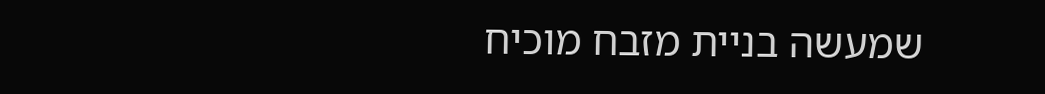שמעשה בניית מזבח מוכיח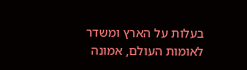בעלות על הארץ ומשדר לאומות העולם, אמונה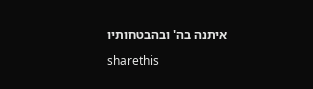איתנה בה' ובהבטחותיו

sharethis